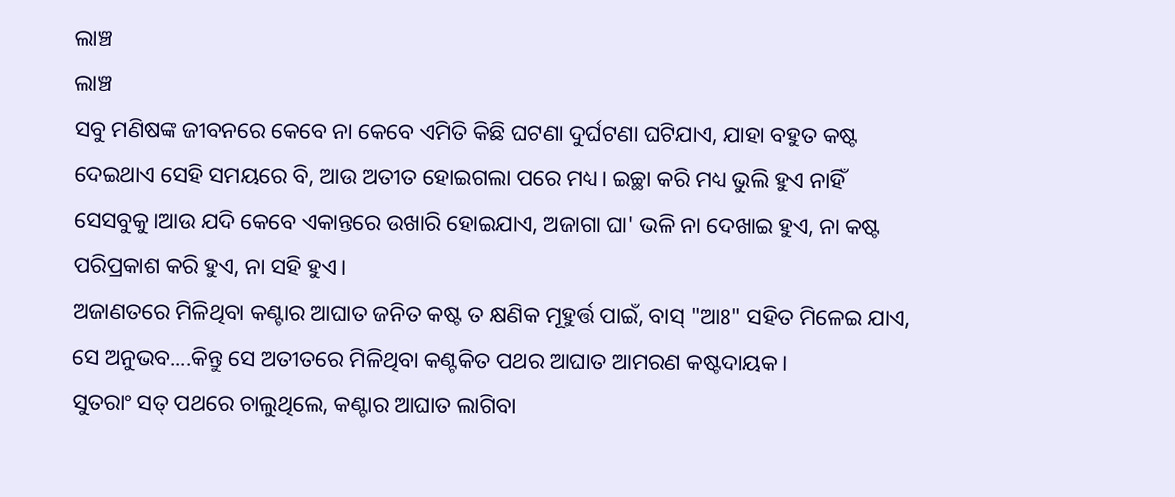ଲାଞ୍ଚ
ଲାଞ୍ଚ
ସବୁ ମଣିଷଙ୍କ ଜୀବନରେ କେବେ ନା କେବେ ଏମିତି କିଛି ଘଟଣା ଦୁର୍ଘଟଣା ଘଟିଯାଏ, ଯାହା ବହୁତ କଷ୍ଟ ଦେଇଥାଏ ସେହି ସମୟରେ ବି, ଆଉ ଅତୀତ ହୋଇଗଲା ପରେ ମଧ୍ୟ। ଇଚ୍ଛା କରି ମଧ୍ୟ ଭୁଲି ହୁଏ ନାହିଁ ସେସବୁକୁ।ଆଉ ଯଦି କେବେ ଏକାନ୍ତରେ ଉଖାରି ହୋଇଯାଏ, ଅଜାଗା ଘା' ଭଳି ନା ଦେଖାଇ ହୁଏ, ନା କଷ୍ଟ ପରିପ୍ରକାଶ କରି ହୁଏ, ନା ସହି ହୁଏ।
ଅଜାଣତରେ ମିଳିଥିବା କଣ୍ଟାର ଆଘାତ ଜନିତ କଷ୍ଟ ତ କ୍ଷଣିକ ମୂହୁର୍ତ୍ତ ପାଇଁ, ବାସ୍ "ଆଃ" ସହିତ ମିଳେଇ ଯାଏ, ସେ ଅନୁଭବ....କିନ୍ତୁ ସେ ଅତୀତରେ ମିଳିଥିବା କଣ୍ଟକିତ ପଥର ଆଘାତ ଆମରଣ କଷ୍ଟଦାୟକ।
ସୁତରାଂ ସତ୍ ପଥରେ ଚାଲୁଥିଲେ, କଣ୍ଟାର ଆଘାତ ଲାଗିବା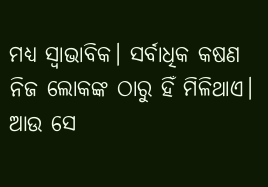ମଧ୍ୟ ସ୍ୱାଭାବିକ। ସର୍ବାଧିକ କଷଣ ନିଜ ଲୋକଙ୍କ ଠାରୁ ହିଁ ମିଳିଥାଏ। ଆଉ ସେ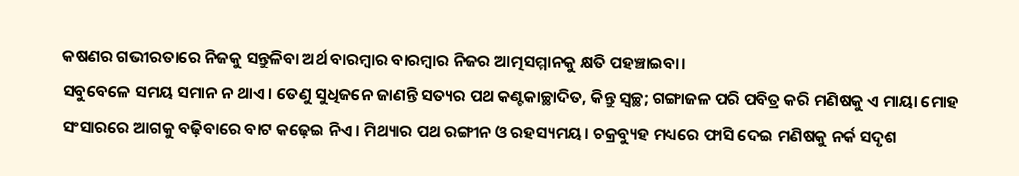କଷଣର ଗଭୀରତାରେ ନିଜକୁ ସନ୍ତୁଳିବା ଅର୍ଥ ବାରମ୍ବାର ବାରମ୍ବାର ନିଜର ଆତ୍ମସମ୍ମାନକୁ କ୍ଷତି ପହଞ୍ଚାଇବା।
ସବୁବେଳେ ସମୟ ସମାନ ନ ଥାଏ। ତେଣୁ ସୁଧିଜନେ ଜାଣନ୍ତି ସତ୍ୟର ପଥ କଣ୍ଟକାଚ୍ଛାଦିତ, କିନ୍ତୁ ସ୍ୱଚ୍ଛ; ଗଙ୍ଗାଜଳ ପରି ପବିତ୍ର କରି ମଣିଷକୁ ଏ ମାୟା ମୋହ ସଂସାରରେ ଆଗକୁ ବଢ଼ିବାରେ ବାଟ କଢ଼େଇ ନିଏ। ମିଥ୍ୟାର ପଥ ରଙ୍ଗୀନ ଓ ରହସ୍ୟମୟ। ଚକ୍ରବ୍ୟୁହ ମଧ୍ୟରେ ଫାସି ଦେଇ ମଣିଷକୁ ନର୍କ ସଦୃଶ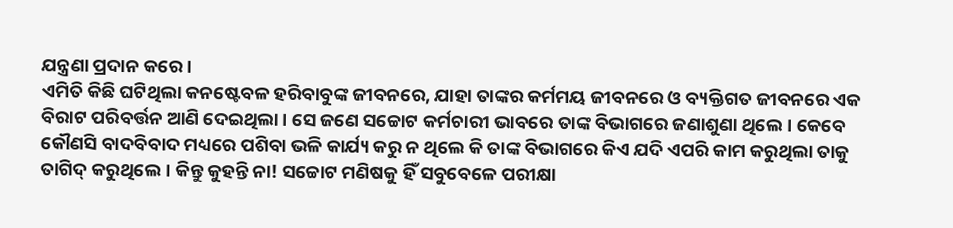ଯନ୍ତ୍ରଣା ପ୍ରଦାନ କରେ।
ଏମିତି କିଛି ଘଟିଥିଲା କନଷ୍ଟେବଳ ହରିବାବୁଙ୍କ ଜୀବନରେ, ଯାହା ତାଙ୍କର କର୍ମମୟ ଜୀବନରେ ଓ ବ୍ୟକ୍ତିଗତ ଜୀବନରେ ଏକ ବିରାଟ ପରିବର୍ତ୍ତନ ଆଣି ଦେଇଥିଲା। ସେ ଜଣେ ସଚ୍ଚୋଟ କର୍ମଚାରୀ ଭାବରେ ତାଙ୍କ ବିଭାଗରେ ଜଣାଶୁଣା ଥିଲେ। କେବେ କୌଣସି ବାଦବିବାଦ ମଧ୍ୟରେ ପଶିବା ଭଳି କାର୍ଯ୍ୟ କରୁ ନ ଥିଲେ କି ତାଙ୍କ ବିଭାଗରେ କିଏ ଯଦି ଏପରି କାମ କରୁଥିଲା ତାକୁ ତାଗିଦ୍ କରୁଥିଲେ। କିନ୍ତୁ କୁହନ୍ତି ନା! ସଚ୍ଚୋଟ ମଣିଷକୁ ହିଁ ସବୁବେଳେ ପରୀକ୍ଷା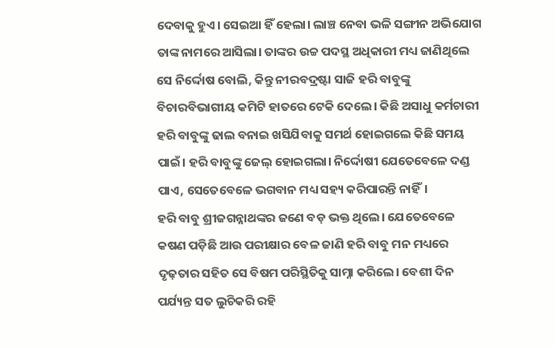ଦେବାକୁ ହୁଏ। ସେଇଆ ହିଁ ହେଲା। ଲାଞ୍ଚ ନେବା ଭଳି ସଙ୍ଗୀନ ଅଭିଯୋଗ ତାଙ୍କ ନାମରେ ଆସିଲା। ତାଙ୍କର ଉଚ୍ଚ ପଦସ୍ଥ ଅଧିକାରୀ ମଧ୍ୟ ଜାଣିଥିଲେ ସେ ନିର୍ଦ୍ଦୋଷ ବୋଲି, କିନ୍ତୁ ନୀରବଦ୍ରଷ୍ଟା ସାଜି ହରି ବାବୁଙ୍କୁ ବିଚାରବିଭାଗୀୟ କମିଟି ହାତରେ ଟେକି ଦେଲେ। କିଛି ଅସାଧୁ କର୍ମଚାରୀ ହରି ବାବୁଙ୍କୁ ଢାଲ ବନାଇ ଖସିଯିବାକୁ ସମର୍ଥ ହୋଇଗଲେ କିଛି ସମୟ ପାଇଁ। ହରି ବାବୁଙ୍କୁ ଜେଲ୍ ହୋଇଗଲା। ନିର୍ଦ୍ଦୋଷୀ ଯେତେବେଳେ ଦଣ୍ଡ ପାଏ, ସେତେବେଳେ ଭଗବାନ ମଧ୍ୟ ସହ୍ୟ କରିପାରନ୍ତି ନାହିଁ।
ହରି ବାବୁ ଶ୍ରୀଜଗନ୍ନାଥଙ୍କର ଜଣେ ବଡ଼ ଭକ୍ତ ଥିଲେ। ଯେତେବେଳେ କଷଣ ପଡ଼ିଛି ଆଉ ପରୀକ୍ଷାର ବେଳ ଜାଣି ହରି ବାବୁ ମନ ମଧ୍ୟରେ ଦୃଢ଼ତାର ସହିତ ସେ ବିଷମ ପରିସ୍ଥିତିକୁ ସାମ୍ନା କରିଲେ। ବେଶୀ ଦିନ ପର୍ଯ୍ୟନ୍ତ ସତ ଲୁଚିକରି ରହି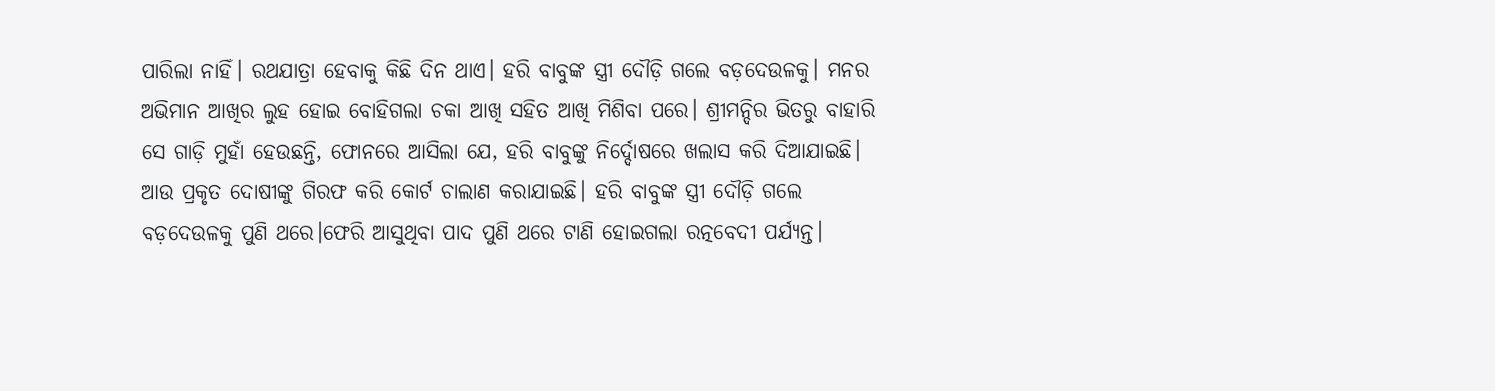ପାରିଲା ନାହିଁ। ରଥଯାତ୍ରା ହେବାକୁ କିଛି ଦିନ ଥାଏ। ହରି ବାବୁଙ୍କ ସ୍ତ୍ରୀ ଦୌଡ଼ି ଗଲେ ବଡ଼ଦେଉଳକୁ। ମନର ଅଭିମାନ ଆଖିର ଲୁହ ହୋଇ ବୋହିଗଲା ଚକା ଆଖି ସହିତ ଆଖି ମିଶିବା ପରେ। ଶ୍ରୀମନ୍ଦିର ଭିତରୁ ବାହାରି ସେ ଗାଡ଼ି ମୁହାଁ ହେଉଛନ୍ତି, ଫୋନରେ ଆସିଲା ଯେ, ହରି ବାବୁଙ୍କୁ ନିର୍ଦ୍ଦୋଷରେ ଖଲାସ କରି ଦିଆଯାଇଛି। ଆଉ ପ୍ରକୃତ ଦୋଷୀଙ୍କୁ ଗିରଫ କରି କୋର୍ଟ ଚାଲାଣ କରାଯାଇଛି। ହରି ବାବୁଙ୍କ ସ୍ତ୍ରୀ ଦୌଡ଼ି ଗଲେ ବଡ଼ଦେଉଳକୁ ପୁଣି ଥରେ।ଫେରି ଆସୁଥିବା ପାଦ ପୁଣି ଥରେ ଟାଣି ହୋଇଗଲା ରତ୍ନବେଦୀ ପର୍ଯ୍ୟନ୍ତ।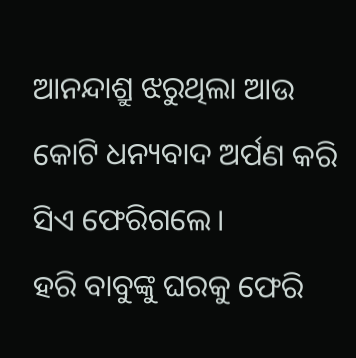ଆନନ୍ଦାଶ୍ରୁ ଝରୁଥିଲା ଆଉ କୋଟି ଧନ୍ୟବାଦ ଅର୍ପଣ କରି ସିଏ ଫେରିଗଲେ।
ହରି ବାବୁଙ୍କୁ ଘରକୁ ଫେରି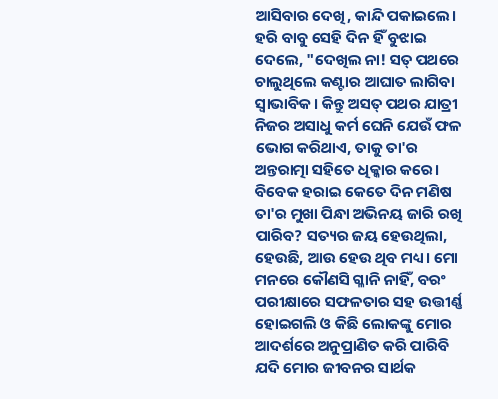ଆସିବାର ଦେଖି, କାନ୍ଦି ପକାଇଲେ। ହରି ବାବୁ ସେହି ଦିନ ହିଁ ବୁଝାଇ ଦେଲେ, "ଦେଖିଲ ନା! ସତ୍ ପଥରେ ଚାଲୁଥିଲେ କଣ୍ଟାର ଆଘାତ ଲାଗିବା ସ୍ୱାଭାବିକ। କିନ୍ତୁ ଅସତ୍ ପଥର ଯାତ୍ରୀ ନିଜର ଅସାଧୁ କର୍ମ ଘେନି ଯେଉଁ ଫଳ ଭୋଗ କରିଥାଏ, ତାକୁ ତା'ର ଅନ୍ତରାତ୍ମା ସହିତେ ଧିକ୍କାର କରେ। ବିବେକ ହରାଇ କେତେ ଦିନ ମଣିଷ ତା'ର ମୁଖା ପିନ୍ଧା ଅଭିନୟ ଜାରି ରଖି ପାରିବ? ସତ୍ୟର ଜୟ ହେଉଥିଲା, ହେଉଛି, ଆଉ ହେଉ ଥିବ ମଧ୍ୟ। ମୋ ମନରେ କୌଣସି ଗ୍ଳାନି ନାହିଁ, ବରଂ ପରୀକ୍ଷାରେ ସଫଳତାର ସହ ଉତ୍ତୀର୍ଣ୍ଣ ହୋଇଗଲି ଓ କିଛି ଲୋକଙ୍କୁ ମୋର ଆଦର୍ଶରେ ଅନୁପ୍ରାଣିତ କରି ପାରିବି ଯଦି ମୋର ଜୀବନର ସାର୍ଥକ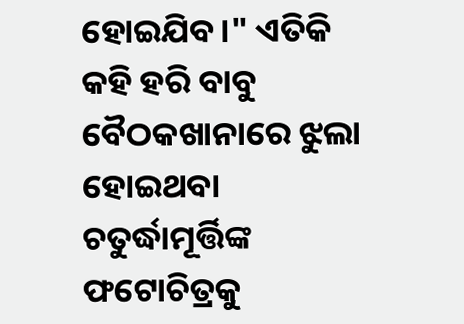ହୋଇଯିବ।" ଏତିକି କହି ହରି ବାବୁ ବୈଠକଖାନାରେ ଝୁଲା ହୋଇଥବା ଚତୁର୍ଦ୍ଧାମୂର୍ତ୍ତିଙ୍କ ଫଟୋଚିତ୍ରକୁ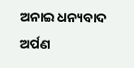ଅନାଇ ଧନ୍ୟବାଦ ଅର୍ପଣ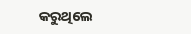କରୁଥିଲେ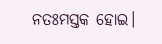ନତଃମସ୍ତକ ହୋଇ।